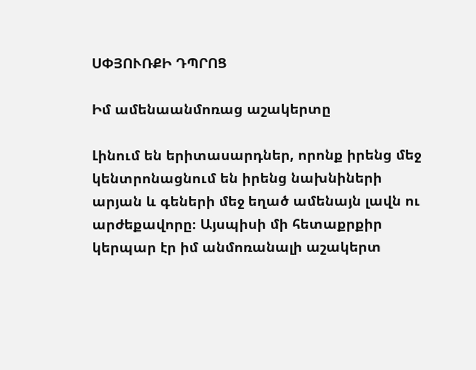ՍՓՅՈՒՌՔԻ ԴՊՐՈՑ

Իմ ամենաանմոռաց աշակերտը

Լինում են երիտասարդներ, որոնք իրենց մեջ կենտրոնացնում են իրենց նախնիների արյան և գեների մեջ եղած ամենայն լավն ու արժեքավորը։ Այսպիսի մի հետաքրքիր կերպար էր իմ անմոռանալի աշակերտ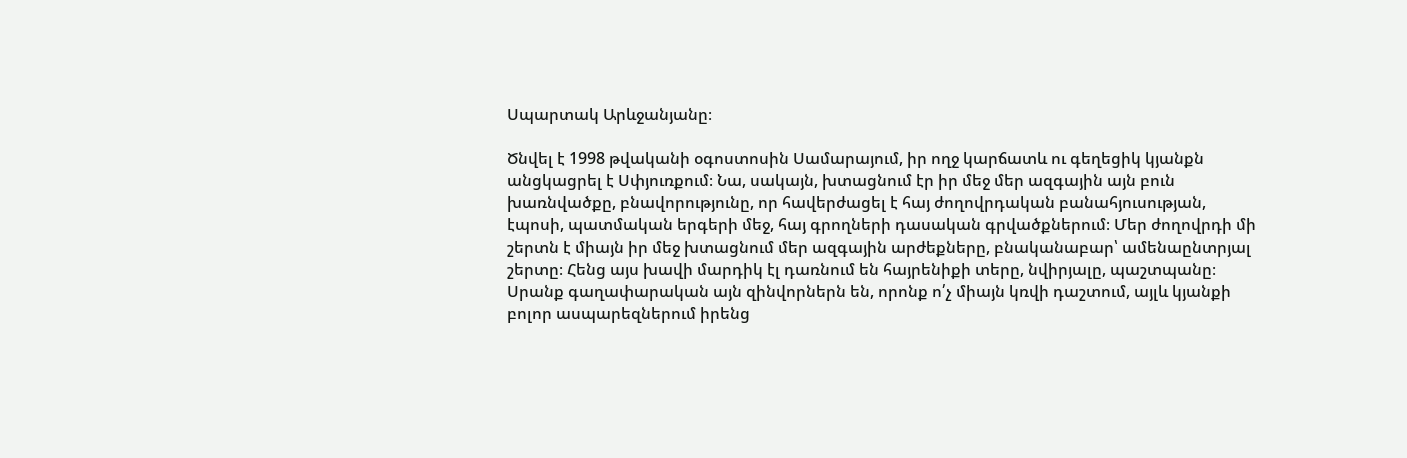Սպարտակ Արևջանյանը։

Ծնվել է 1998 թվականի օգոստոսին Սամարայում, իր ողջ կարճատև ու գեղեցիկ կյանքն անցկացրել է Սփյուռքում։ Նա, սակայն, խտացնում էր իր մեջ մեր ազգային այն բուն խառնվածքը, բնավորությունը, որ հավերժացել է հայ ժողովրդական բանահյուսության, էպոսի, պատմական երգերի մեջ, հայ գրողների դասական գրվածքներում։ Մեր ժողովրդի մի շերտն է միայն իր մեջ խտացնում մեր ազգային արժեքները, բնականաբար՝ ամենաընտրյալ շերտը։ Հենց այս խավի մարդիկ էլ դառնում են հայրենիքի տերը, նվիրյալը, պաշտպանը։ Սրանք գաղափարական այն զինվորներն են, որոնք ո՛չ միայն կռվի դաշտում, այլև կյանքի բոլոր ասպարեզներում իրենց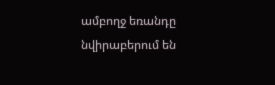ամբողջ եռանդը նվիրաբերում են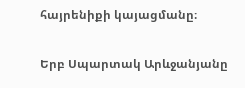հայրենիքի կայացմանը։

Երբ Սպարտակ Արևջանյանը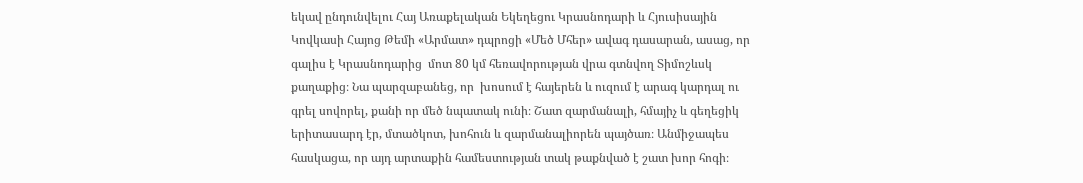եկավ ընդունվելու Հայ Առաքելական Եկեղեցու Կրասնոդարի և Հյուսիսային Կովկասի Հայոց Թեմի «Արմատ» դպրոցի «Մեծ Մհեր» ավագ դասարան, ասաց, որ գալիս է Կրասնոդարից  մոտ 80 կմ հեռավորության վրա գտնվող Տիմոշևսկ քաղաքից։ Նա պարզաբանեց, որ  խոսում է հայերեն և ուզում է արագ կարդալ ու գրել սովորել, քանի որ մեծ նպատակ ունի։ Շատ զարմանալի, հմայիչ և գեղեցիկ երիտասարդ էր, մտածկոտ, խոհուն և զարմանալիորեն պայծառ։ Անմիջապես հասկացա, որ այդ արտաքին համեստության տակ թաքնված է շատ խոր հոգի։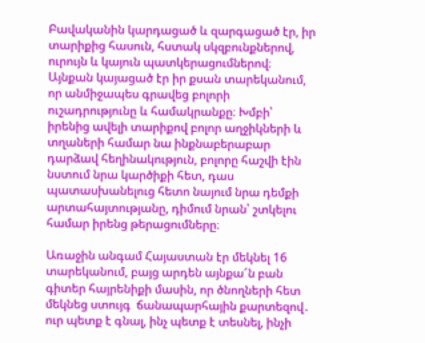Բավականին կարդացած և զարգացած էր, իր տարիքից հասուն, հստակ սկզբունքներով, ուրույն և կայուն պատկերացումներով։ Այնքան կայացած էր իր քսան տարեկանում, որ անմիջապես գրավեց բոլորի ուշադրությունը և համակրանքը։ Խմբի՝ իրենից ավելի տարիքով բոլոր աղջիկների և տղաների համար նա ինքնաբերաբար դարձավ հեղինակություն, բոլորը հաշվի էին նստում նրա կարծիքի հետ, դաս պատասխանելուց հետո նայում նրա դեմքի արտահայտությանը, դիմում նրան՝ շտկելու համար իրենց թերացումները։

Առաջին անգամ Հայաստան էր մեկնել 16 տարեկանում, բայց արդեն այնքա՜ն բան գիտեր հայրենիքի մասին, որ ծնողների հետ մեկնեց ստույգ  ճանապարհային քարտեզով․ ուր պետք է գնալ, ինչ պետք է տեսնել, ինչի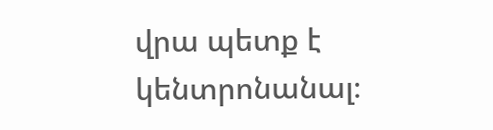վրա պետք է կենտրոնանալ։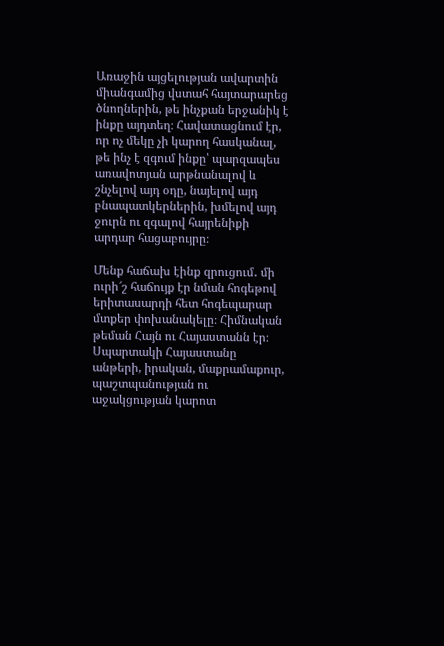Առաջին այցելության ավարտին միանգամից վստահ հայտարարեց ծնողներին, թե ինչքան երջանիկ է ինքը այդտեղ։ Հավատացնում էր, որ ոչ մեկը չի կարող հասկանալ, թե ինչ է զգում ինքը՝ պարզապես առավոտյան արթնանալով և շնչելով այդ օդը, նայելով այդ բնապատկերներին, խմելով այդ ջուրն ու զգալով հայրենիքի արդար հացաբույրը։

Մենք հաճախ էինք զրուցում․ մի ուրի՜շ հաճույք էր նման հոգեթով երիտասարդի հետ հոգեպարար մտքեր փոխանակելը։ Հիմնական թեման Հայն ու Հայաստանն էր։ Սպարտակի Հայաստանը անթերի, իրական, մաքրամաքուր, պաշտպանության ու աջակցության կարոտ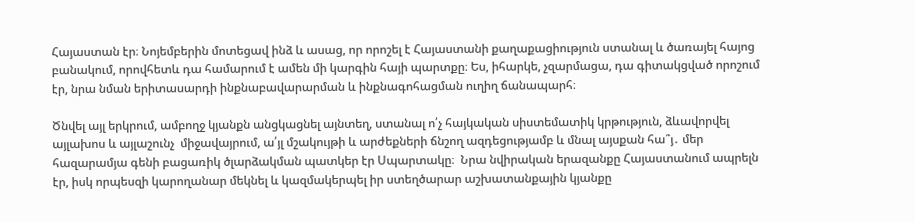Հայաստան էր։ Նոյեմբերին մոտեցավ ինձ և ասաց, որ որոշել է Հայաստանի քաղաքացիություն ստանալ և ծառայել հայոց բանակում, որովհետև դա համարում է ամեն մի կարգին հայի պարտքը։ Ես, իհարկե, չզարմացա, դա գիտակցված որոշում էր, նրա նման երիտասարդի ինքնաբավարարման և ինքնագոհացման ուղիղ ճանապարհ։

Ծնվել այլ երկրում, ամբողջ կյանքն անցկացնել այնտեղ, ստանալ ո՛չ հայկական սիստեմատիկ կրթություն, ձևավորվել այլախոս և այլաշունչ  միջավայրում, ա՛յլ մշակույթի և արժեքների ճնշող ազդեցությամբ և մնալ այսքան հա՞յ․ մեր հազարամյա գենի բացառիկ ծլարձակման պատկեր էր Սպարտակը։  Նրա նվիրական երազանքը Հայաստանում ապրելն էր, իսկ որպեսզի կարողանար մեկնել և կազմակերպել իր ստեղծարար աշխատանքային կյանքը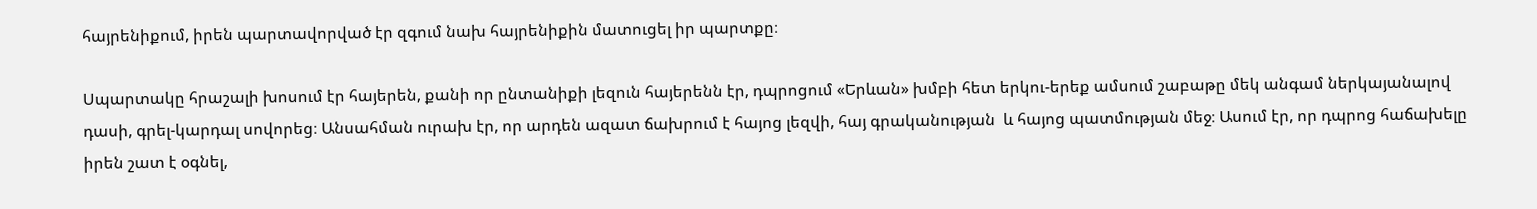հայրենիքում, իրեն պարտավորված էր զգում նախ հայրենիքին մատուցել իր պարտքը։

Սպարտակը հրաշալի խոսում էր հայերեն, քանի որ ընտանիքի լեզուն հայերենն էր, դպրոցում «Երևան» խմբի հետ երկու-երեք ամսում շաբաթը մեկ անգամ ներկայանալով դասի, գրել-կարդալ սովորեց։ Անսահման ուրախ էր, որ արդեն ազատ ճախրում է հայոց լեզվի, հայ գրականության  և հայոց պատմության մեջ։ Ասում էր, որ դպրոց հաճախելը իրեն շատ է օգնել,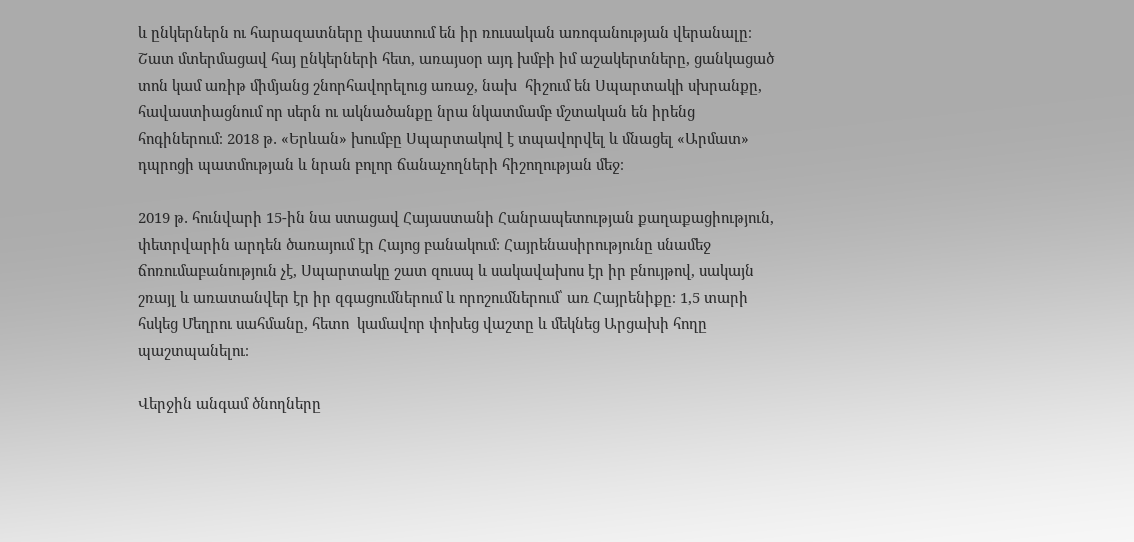և ընկերներն ու հարազատները փաստում են իր ռուսական առոգանության վերանալը։ Շատ մտերմացավ հայ ընկերների հետ, առայսօր այդ խմբի իմ աշակերտները, ցանկացած տոն կամ առիթ միմյանց շնորհավորելուց առաջ, նախ  հիշում են Սպարտակի սխրանքը, հավաստիացնում որ սերն ու ակնածանքը նրա նկատմամբ մշտական են իրենց հոգիներում։ 2018 թ․ «Երևան» խումբը Սպարտակով է տպավորվել և մնացել «Արմատ» դպրոցի պատմության և նրան բոլոր ճանաչողների հիշողության մեջ։

2019 թ․ հունվարի 15-ին նա ստացավ Հայաստանի Հանրապետության քաղաքացիություն, փետրվարին արդեն ծառայում էր Հայոց բանակում։ Հայրենասիրությունը սնամեջ ճոռումաբանություն չէ, Սպարտակը շատ զուսպ և սակավախոս էր իր բնույթով, սակայն շռայլ և առատանվեր էր իր զգացումներում և որոշումներում՝ առ Հայրենիքը։ 1,5 տարի հսկեց Մեղրու սահմանը, հետո  կամավոր փոխեց վաշտը և մեկնեց Արցախի հողը պաշտպանելու։

Վերջին անգամ ծնողները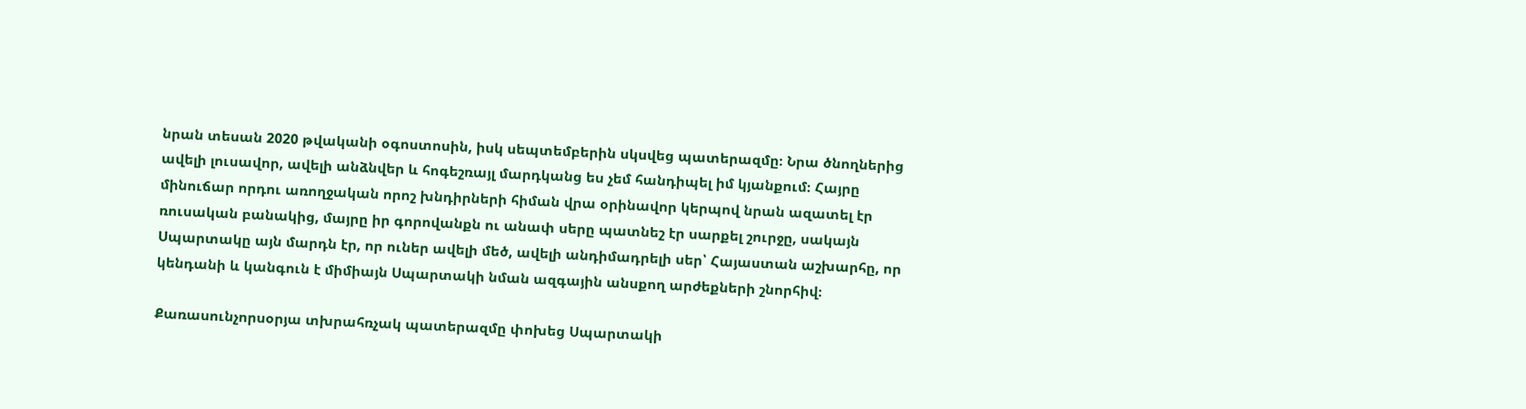նրան տեսան 2020 թվականի օգոստոսին, իսկ սեպտեմբերին սկսվեց պատերազմը։ Նրա ծնողներից ավելի լուսավոր, ավելի անձնվեր և հոգեշռայլ մարդկանց ես չեմ հանդիպել իմ կյանքում։ Հայրը մինուճար որդու առողջական որոշ խնդիրների հիման վրա օրինավոր կերպով նրան ազատել էր ռուսական բանակից, մայրը իր գորովանքն ու անափ սերը պատնեշ էր սարքել շուրջը, սակայն Սպարտակը այն մարդն էր, որ ուներ ավելի մեծ, ավելի անդիմադրելի սեր՝ Հայաստան աշխարհը, որ կենդանի և կանգուն է միմիայն Սպարտակի նման ազգային անսքող արժեքների շնորհիվ։

Քառասունչորսօրյա տխրահռչակ պատերազմը փոխեց Սպարտակի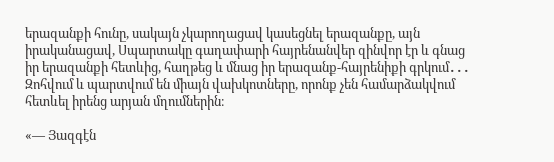երազանքի հունը, սակայն չկարողացավ կասեցնել երազանքը, այն իրականացավ, Սպարտակը գաղափարի հայրենանվեր զինվոր էր և գնաց իր երազանքի հետևից, հաղթեց և մնաց իր երազանք-հայրենիքի գրկում․․․ Զոհվում և պարտվում են միայն վախկոտները, որոնք չեն համարձակվում հետևել իրենց արյան մղումներին։

«— Յազգէն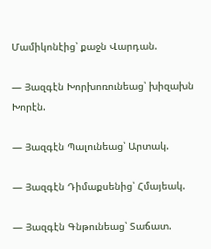Մամիկոնէից՝ քաջն Վարդան.

— Յազգէն Խորխոռունեաց՝ խիզախն Խորէն.

— Յազգէն Պալունեաց՝ Արտակ.

— Յազգէն Դիմաքսենից՝ Հմայեակ.

— Յազգէն Գնթունեաց՝ Տաճատ.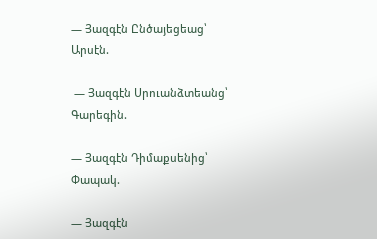— Յազգէն Ընծայեցեաց՝ Արսէն.

 — Յազգէն Սրուանձտեանց՝ Գարեգին.

— Յազգէն Դիմաքսենից՝ Փապակ.

— Յազգէն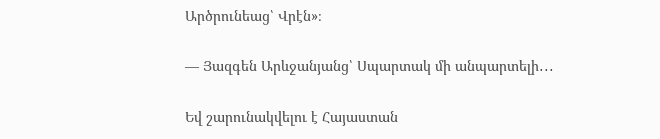Արծրունեաց՝ Վրէն»։

— Յազգեն Արևջանյանց՝ Սպարտակ մի անպարտելի․․․

Եվ շարունակվելու է Հայաստան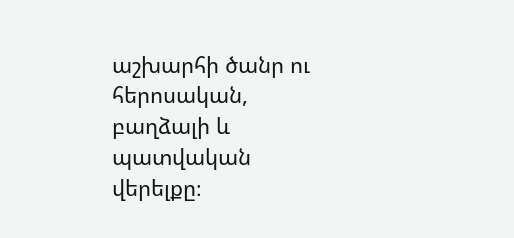աշխարհի ծանր ու հերոսական, բաղձալի և պատվական վերելքը։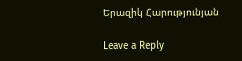Երազիկ Հարությունյան

Leave a Reply